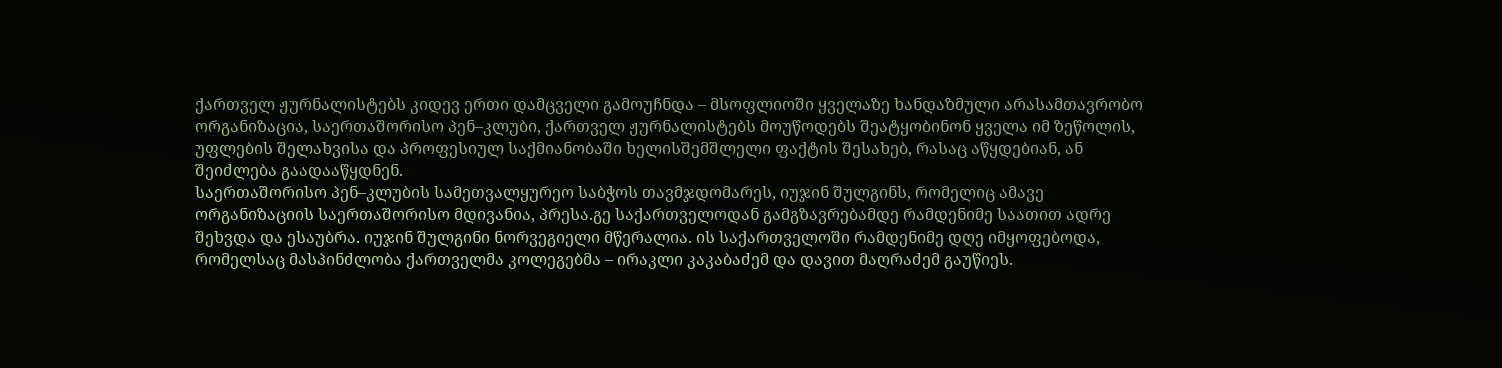ქართველ ჟურნალისტებს კიდევ ერთი დამცველი გამოუჩნდა – მსოფლიოში ყველაზე ხანდაზმული არასამთავრობო ორგანიზაცია, საერთაშორისო პენ–კლუბი, ქართველ ჟურნალისტებს მოუწოდებს შეატყობინონ ყველა იმ ზეწოლის, უფლების შელახვისა და პროფესიულ საქმიანობაში ხელისშემშლელი ფაქტის შესახებ, რასაც აწყდებიან, ან შეიძლება გაადააწყდნენ.
საერთაშორისო პენ–კლუბის სამეთვალყურეო საბჭოს თავმჯდომარეს, იუჯინ შულგინს, რომელიც ამავე ორგანიზაციის საერთაშორისო მდივანია, პრესა.გე საქართველოდან გამგზავრებამდე რამდენიმე საათით ადრე შეხვდა და ესაუბრა. იუჯინ შულგინი ნორვეგიელი მწერალია. ის საქართველოში რამდენიმე დღე იმყოფებოდა, რომელსაც მასპინძლობა ქართველმა კოლეგებმა – ირაკლი კაკაბაძემ და დავით მაღრაძემ გაუწიეს.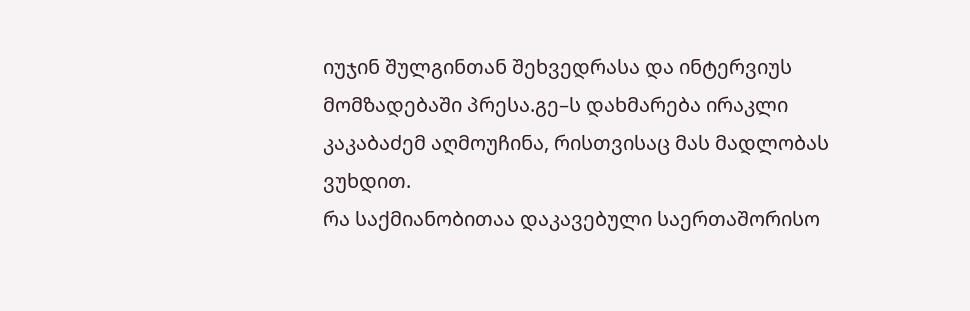იუჯინ შულგინთან შეხვედრასა და ინტერვიუს მომზადებაში პრესა.გე–ს დახმარება ირაკლი კაკაბაძემ აღმოუჩინა, რისთვისაც მას მადლობას ვუხდით.
რა საქმიანობითაა დაკავებული საერთაშორისო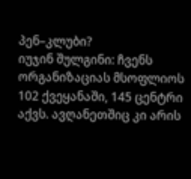პენ–კლუბი?
იუჯინ შულგინი: ჩვენს ორგანიზაციას მსოფლიოს 102 ქვეყანაში, 145 ცენტრი აქვს. ავღანეთშიც კი არის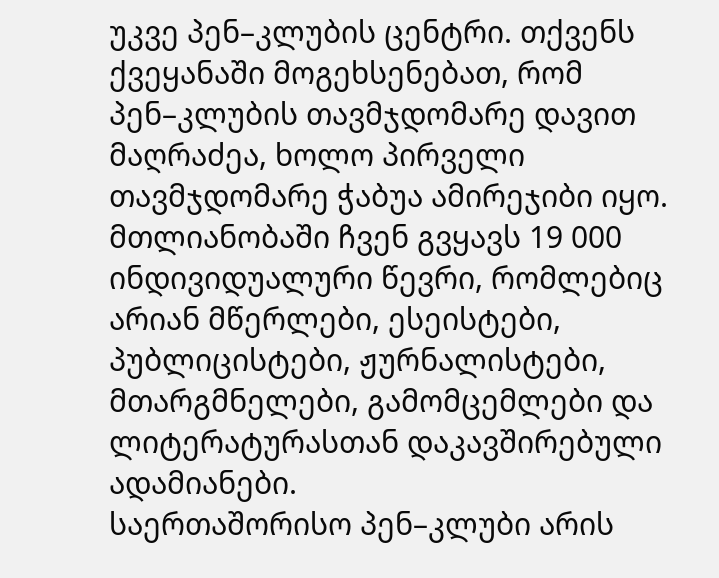უკვე პენ–კლუბის ცენტრი. თქვენს ქვეყანაში მოგეხსენებათ, რომ პენ–კლუბის თავმჯდომარე დავით მაღრაძეა, ხოლო პირველი თავმჯდომარე ჭაბუა ამირეჯიბი იყო. მთლიანობაში ჩვენ გვყავს 19 000 ინდივიდუალური წევრი, რომლებიც არიან მწერლები, ესეისტები, პუბლიცისტები, ჟურნალისტები, მთარგმნელები, გამომცემლები და ლიტერატურასთან დაკავშირებული ადამიანები.
საერთაშორისო პენ–კლუბი არის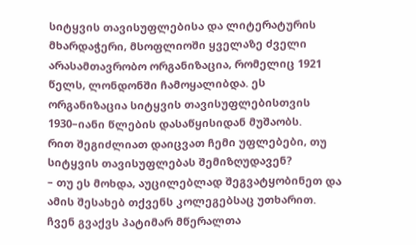სიტყვის თავისუფლებისა და ლიტერატურის მხარდაჭერი, მსოფლიოში ყველაზე ძველი არასამთავრობო ორგანიზაცია, რომელიც 1921 წელს, ლონდონში ჩამოყალიბდა. ეს ორგანიზაცია სიტყვის თავისუფლებისთვის 1930–იანი წლების დასაწყისიდან მუშაობს.
რით შეგიძლიათ დაიცვათ ჩემი უფლებები, თუ სიტყვის თავისუფლებას შემიზღუდავენ?
– თუ ეს მოხდა, აუცილებლად შეგვატყობინეთ და ამის შესახებ თქვენს კოლეგებსაც უთხარით. ჩვენ გვაქვს პატიმარ მწერალთა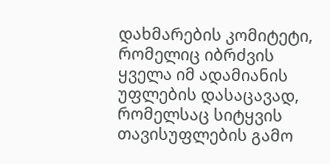დახმარების კომიტეტი, რომელიც იბრძვის ყველა იმ ადამიანის უფლების დასაცავად, რომელსაც სიტყვის თავისუფლების გამო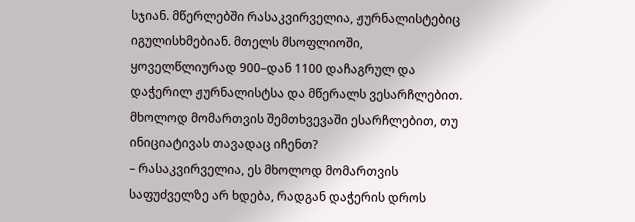სჯიან. მწერლებში რასაკვირველია, ჟურნალისტებიც იგულისხმებიან. მთელს მსოფლიოში, ყოველწლიურად 900–დან 1100 დაჩაგრულ და დაჭერილ ჟურნალისტსა და მწერალს ვესარჩლებით.
მხოლოდ მომართვის შემთხვევაში ესარჩლებით, თუ ინიციატივას თავადაც იჩენთ?
– რასაკვირველია, ეს მხოლოდ მომართვის საფუძველზე არ ხდება, რადგან დაჭერის დროს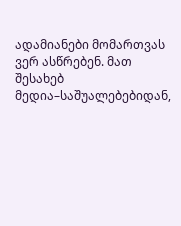ადამიანები მომართვას ვერ ასწრებენ. მათ შესახებ მედია–საშუალებებიდან,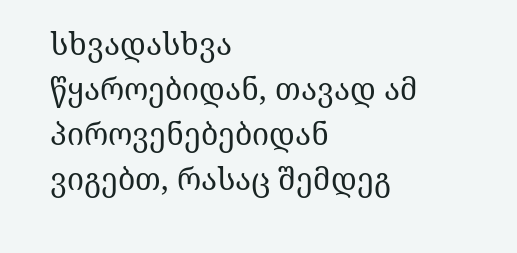სხვადასხვა წყაროებიდან, თავად ამ პიროვენებებიდან ვიგებთ, რასაც შემდეგ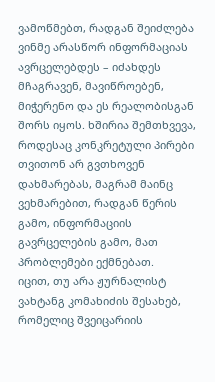ვამოწმებთ, რადგან შეიძლება ვინმე არასწორ ინფორმაციას ავრცელებდეს – იძახდეს მჩაგრავენ, მავიწროებენ, მიჭერენო და ეს რეალობისგან შორს იყოს. ხშირია შემთხვევა, როდესაც კონკრეტული პირები თვითონ არ გვთხოვენ დახმარებას, მაგრამ მაინც ვეხმარებით, რადგან წერის გამო, ინფორმაციის გავრცელების გამო, მათ პრობლემები ექმნებათ.
იცით, თუ არა ჟურნალისტ ვახტანგ კომახიძის შესახებ, რომელიც შვეიცარიის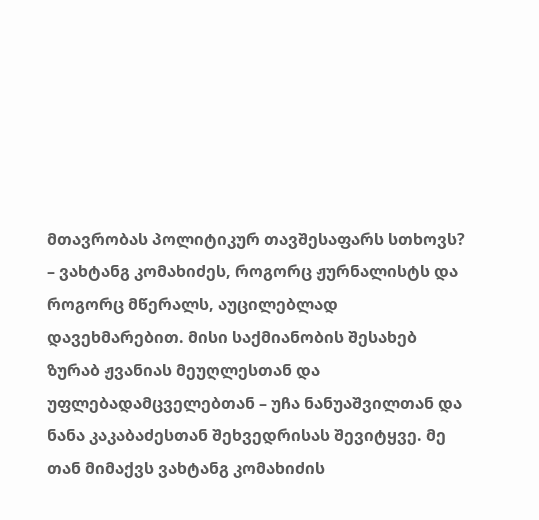მთავრობას პოლიტიკურ თავშესაფარს სთხოვს?
– ვახტანგ კომახიძეს, როგორც ჟურნალისტს და როგორც მწერალს, აუცილებლად დავეხმარებით. მისი საქმიანობის შესახებ ზურაბ ჟვანიას მეუღლესთან და უფლებადამცველებთან – უჩა ნანუაშვილთან და ნანა კაკაბაძესთან შეხვედრისას შევიტყვე. მე თან მიმაქვს ვახტანგ კომახიძის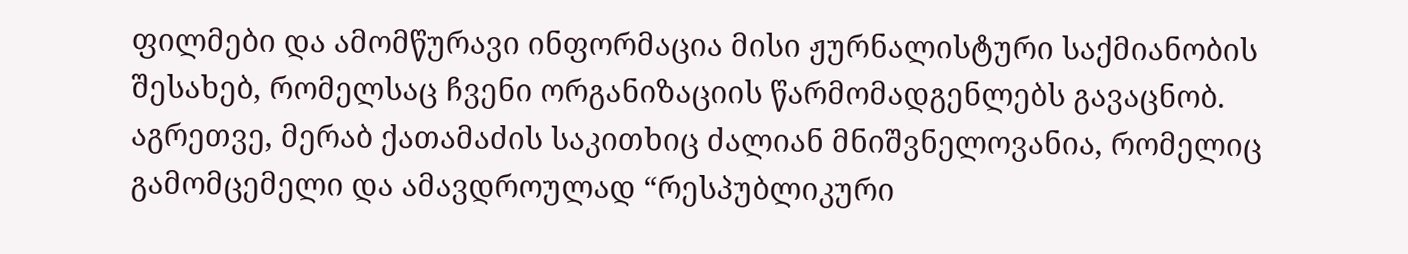ფილმები და ამომწურავი ინფორმაცია მისი ჟურნალისტური საქმიანობის შესახებ, რომელსაც ჩვენი ორგანიზაციის წარმომადგენლებს გავაცნობ.
აგრეთვე, მერაბ ქათამაძის საკითხიც ძალიან მნიშვნელოვანია, რომელიც გამომცემელი და ამავდროულად “რესპუბლიკური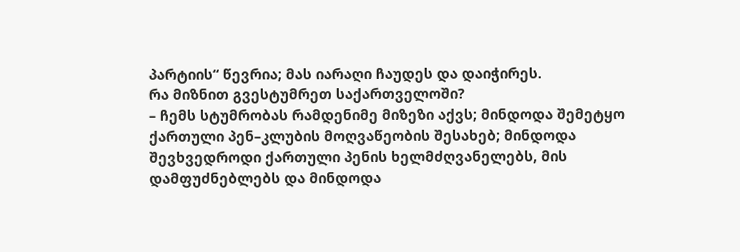პარტიის“ წევრია; მას იარაღი ჩაუდეს და დაიჭირეს.
რა მიზნით გვესტუმრეთ საქართველოში?
– ჩემს სტუმრობას რამდენიმე მიზეზი აქვს; მინდოდა შემეტყო ქართული პენ–კლუბის მოღვაწეობის შესახებ; მინდოდა შევხვედროდი ქართული პენის ხელმძღვანელებს, მის დამფუძნებლებს და მინდოდა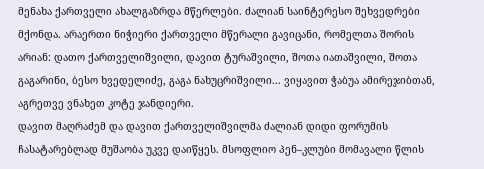მენახა ქართველი ახალგაზრდა მწერლები. ძალიან საინტერესო შეხვედრები მქონდა. არაერთი ნიჭიერი ქართველი მწერალი გავიცანი, რომელთა შორის არიან: დათო ქართველიშვილი, დავით ტურაშვილი, შოთა იათაშვილი, შოთა გაგარინი, ბესო ხვედელიძე, გაგა ნახუცრიშვილი... ვიყავით ჭაბუა ამირეჯიბთან, აგრეთვე ვნახეთ კოტე ჯანდიერი.
დავით მაღრაძემ და დავით ქართველიშვილმა ძალიან დიდი ფორუმის ჩასატარებლად მუშაობა უკვე დაიწყეს. მსოფლიო პენ–კლუბი მომავალი წლის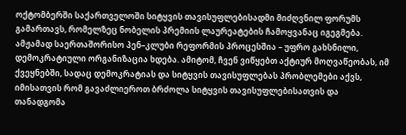ოქტომბერში საქართველოში სიტყვის თავისუფლებისადმი მიძღვნილ ფორუმს გამართავს, რომელზეც ნობელის პრემიის ლაურეატების ჩამოყვანაც იგეგმება.
ამჟამად საერთაშორისო პენ–კლუბი რეფორმის პროცესშია – უფრო გახსნილი, დემოკრატიული ორგანიზაცია ხდება. ამიტომ, ჩვენ ვიწყებთ აქტიურ მოღვაწეობას, იმ ქვეყნებში, სადაც დემოკრატიას და სიტყვის თავისუფლებას პრობლემები აქვს, იმისათვის რომ გავაძლიეროთ ბრძოლა სიტყვის თავისუფლებისათვის და თანადგომა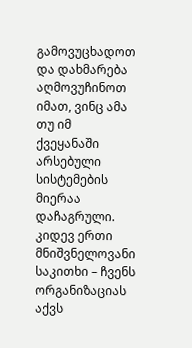გამოვუცხადოთ და დახმარება აღმოვუჩინოთ იმათ, ვინც ამა თუ იმ ქვეყანაში არსებული სისტემების მიერაა დაჩაგრული.
კიდევ ერთი მნიშვნელოვანი საკითხი – ჩვენს ორგანიზაციას აქვს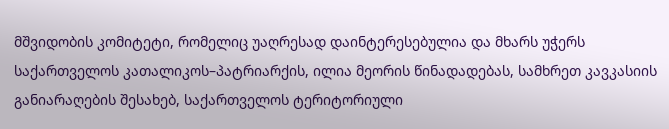მშვიდობის კომიტეტი, რომელიც უაღრესად დაინტერესებულია და მხარს უჭერს საქართველოს კათალიკოს–პატრიარქის, ილია მეორის წინადადებას, სამხრეთ კავკასიის განიარაღების შესახებ, საქართველოს ტერიტორიული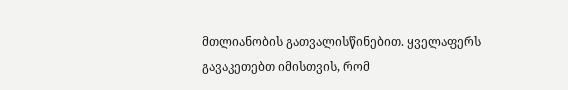მთლიანობის გათვალისწინებით. ყველაფერს გავაკეთებთ იმისთვის, რომ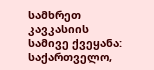სამხრეთ კავკასიის სამივე ქვეყანა: საქართველო,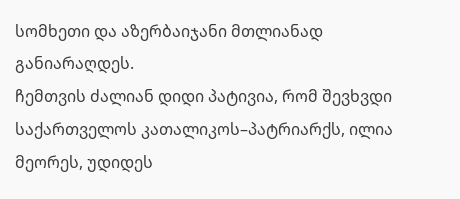სომხეთი და აზერბაიჯანი მთლიანად განიარაღდეს.
ჩემთვის ძალიან დიდი პატივია, რომ შევხვდი საქართველოს კათალიკოს–პატრიარქს, ილია მეორეს, უდიდეს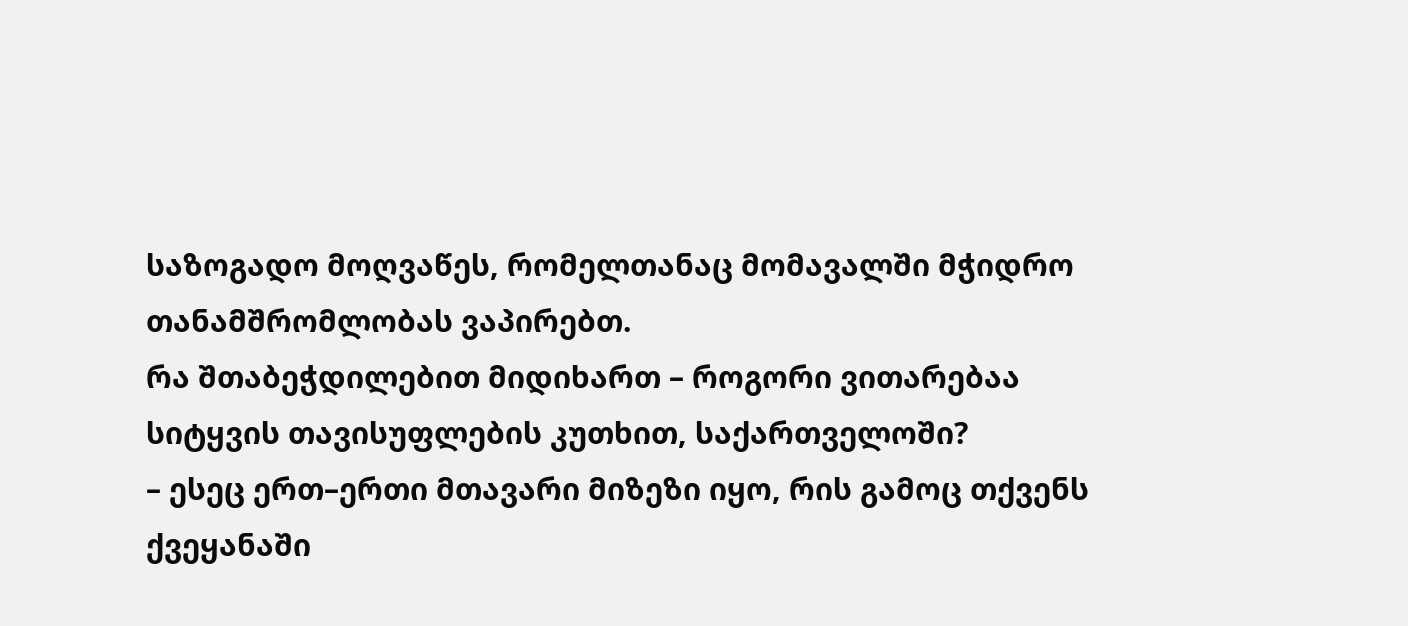საზოგადო მოღვაწეს, რომელთანაც მომავალში მჭიდრო თანამშრომლობას ვაპირებთ.
რა შთაბეჭდილებით მიდიხართ – როგორი ვითარებაა სიტყვის თავისუფლების კუთხით, საქართველოში?
– ესეც ერთ–ერთი მთავარი მიზეზი იყო, რის გამოც თქვენს ქვეყანაში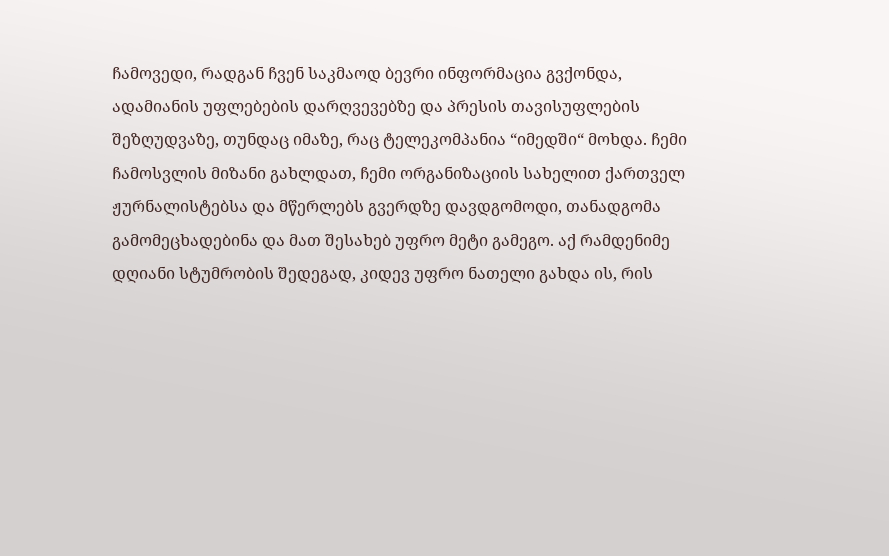ჩამოვედი, რადგან ჩვენ საკმაოდ ბევრი ინფორმაცია გვქონდა, ადამიანის უფლებების დარღვევებზე და პრესის თავისუფლების შეზღუდვაზე, თუნდაც იმაზე, რაც ტელეკომპანია “იმედში“ მოხდა. ჩემი ჩამოსვლის მიზანი გახლდათ, ჩემი ორგანიზაციის სახელით ქართველ ჟურნალისტებსა და მწერლებს გვერდზე დავდგომოდი, თანადგომა გამომეცხადებინა და მათ შესახებ უფრო მეტი გამეგო. აქ რამდენიმე დღიანი სტუმრობის შედეგად, კიდევ უფრო ნათელი გახდა ის, რის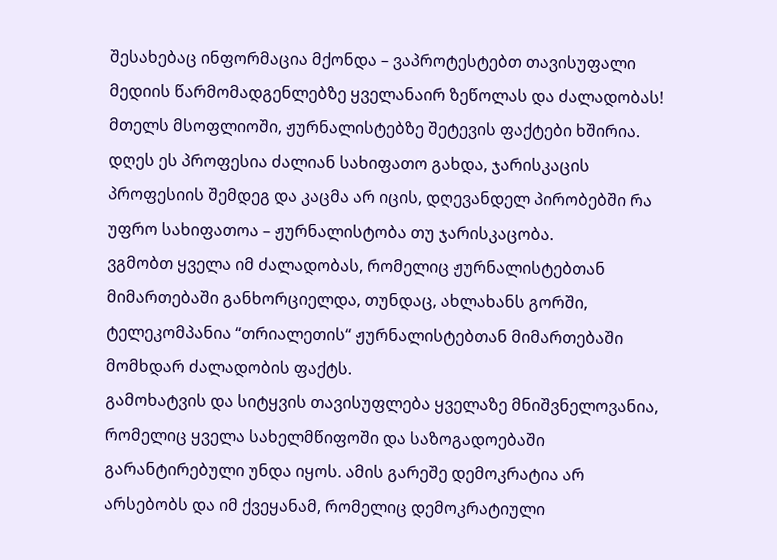შესახებაც ინფორმაცია მქონდა – ვაპროტესტებთ თავისუფალი მედიის წარმომადგენლებზე ყველანაირ ზეწოლას და ძალადობას!
მთელს მსოფლიოში, ჟურნალისტებზე შეტევის ფაქტები ხშირია. დღეს ეს პროფესია ძალიან სახიფათო გახდა, ჯარისკაცის პროფესიის შემდეგ და კაცმა არ იცის, დღევანდელ პირობებში რა უფრო სახიფათოა – ჟურნალისტობა თუ ჯარისკაცობა.
ვგმობთ ყველა იმ ძალადობას, რომელიც ჟურნალისტებთან მიმართებაში განხორციელდა, თუნდაც, ახლახანს გორში, ტელეკომპანია “თრიალეთის“ ჟურნალისტებთან მიმართებაში მომხდარ ძალადობის ფაქტს.
გამოხატვის და სიტყვის თავისუფლება ყველაზე მნიშვნელოვანია, რომელიც ყველა სახელმწიფოში და საზოგადოებაში გარანტირებული უნდა იყოს. ამის გარეშე დემოკრატია არ არსებობს და იმ ქვეყანამ, რომელიც დემოკრატიული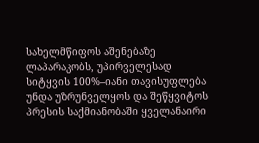სახელმწიფოს აშენებაზე ლაპარაკობს, უპირველესად სიტყვის 100%–იანი თავისუფლება უნდა უზრუნველყოს და შეწყვიტოს პრესის საქმიანობაში ყველანაირი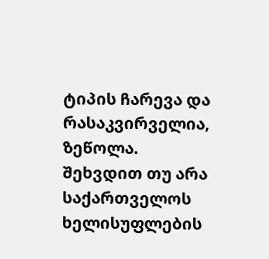ტიპის ჩარევა და რასაკვირველია, ზეწოლა.
შეხვდით თუ არა საქართველოს ხელისუფლების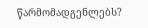წარმომადგენლებს?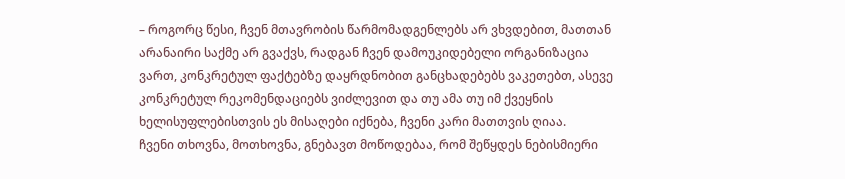– როგორც წესი, ჩვენ მთავრობის წარმომადგენლებს არ ვხვდებით, მათთან არანაირი საქმე არ გვაქვს, რადგან ჩვენ დამოუკიდებელი ორგანიზაცია ვართ, კონკრეტულ ფაქტებზე დაყრდნობით განცხადებებს ვაკეთებთ, ასევე კონკრეტულ რეკომენდაციებს ვიძლევით და თუ ამა თუ იმ ქვეყნის ხელისუფლებისთვის ეს მისაღები იქნება, ჩვენი კარი მათთვის ღიაა.
ჩვენი თხოვნა, მოთხოვნა, გნებავთ მოწოდებაა, რომ შეწყდეს ნებისმიერი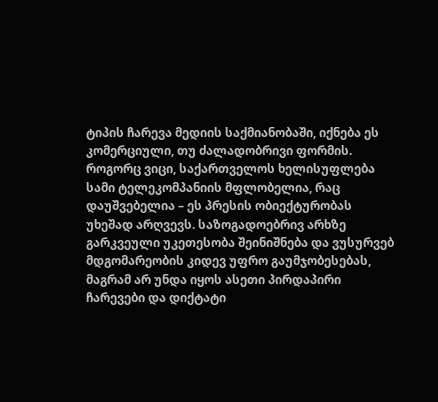ტიპის ჩარევა მედიის საქმიანობაში, იქნება ეს კომერციული, თუ ძალადობრივი ფორმის.
როგორც ვიცი, საქართველოს ხელისუფლება სამი ტელეკომპანიის მფლობელია, რაც დაუშვებელია – ეს პრესის ობიექტურობას უხეშად არღვევს. საზოგადოებრივ არხზე გარკვეული უკეთესობა შეინიშნება და ვუსურვებ მდგომარეობის კიდევ უფრო გაუმჯობესებას, მაგრამ არ უნდა იყოს ასეთი პირდაპირი ჩარევები და დიქტატი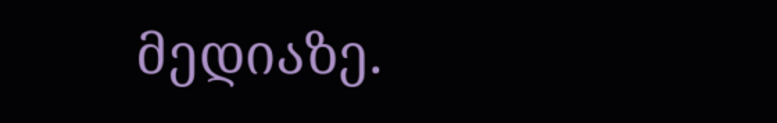მედიაზე.